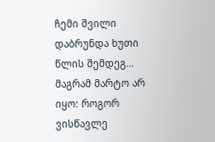ჩემი შვილი დაბრუნდა ხუთი წლის შემდეგ… მაგრამ მარტო არ იყო: როგორ ვისწავლე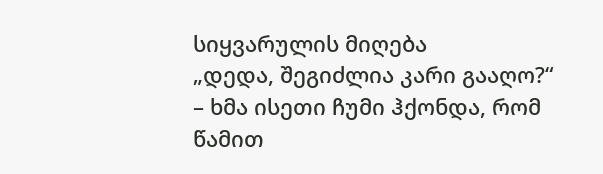სიყვარულის მიღება
„დედა, შეგიძლია კარი გააღო?“ – ხმა ისეთი ჩუმი ჰქონდა, რომ წამით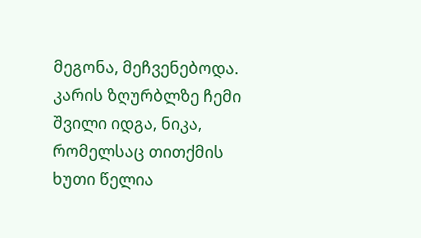მეგონა, მეჩვენებოდა. კარის ზღურბლზე ჩემი შვილი იდგა, ნიკა, რომელსაც თითქმის ხუთი წელია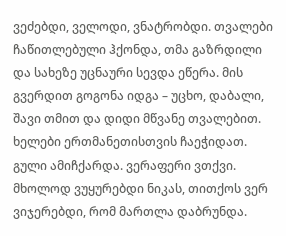ვეძებდი, ველოდი, ვნატრობდი. თვალები ჩაწითლებული ჰქონდა, თმა გაზრდილი და სახეზე უცნაური სევდა ეწერა. მის გვერდით გოგონა იდგა – უცხო, დაბალი, შავი თმით და დიდი მწვანე თვალებით. ხელები ერთმანეთისთვის ჩაეჭიდათ.
გული ამიჩქარდა. ვერაფერი ვთქვი. მხოლოდ ვუყურებდი ნიკას, თითქოს ვერ ვიჯერებდი, რომ მართლა დაბრუნდა.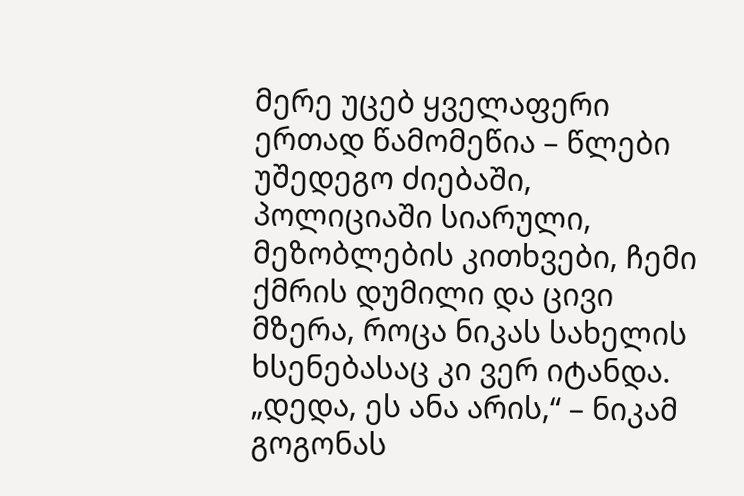მერე უცებ ყველაფერი ერთად წამომეწია – წლები უშედეგო ძიებაში, პოლიციაში სიარული, მეზობლების კითხვები, ჩემი ქმრის დუმილი და ცივი მზერა, როცა ნიკას სახელის ხსენებასაც კი ვერ იტანდა.
„დედა, ეს ანა არის,“ – ნიკამ გოგონას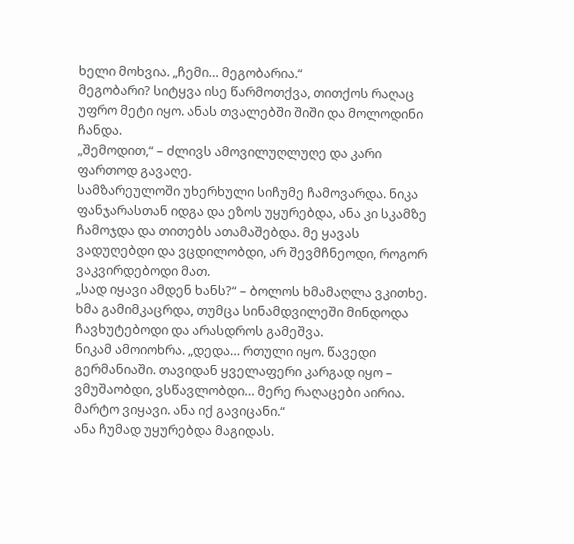ხელი მოხვია. „ჩემი… მეგობარია.“
მეგობარი? სიტყვა ისე წარმოთქვა, თითქოს რაღაც უფრო მეტი იყო. ანას თვალებში შიში და მოლოდინი ჩანდა.
„შემოდით,“ – ძლივს ამოვილუღლუღე და კარი ფართოდ გავაღე.
სამზარეულოში უხერხული სიჩუმე ჩამოვარდა. ნიკა ფანჯარასთან იდგა და ეზოს უყურებდა, ანა კი სკამზე ჩამოჯდა და თითებს ათამაშებდა. მე ყავას ვადუღებდი და ვცდილობდი, არ შევმჩნეოდი, როგორ ვაკვირდებოდი მათ.
„სად იყავი ამდენ ხანს?“ – ბოლოს ხმამაღლა ვკითხე. ხმა გამიმკაცრდა, თუმცა სინამდვილეში მინდოდა ჩავხუტებოდი და არასდროს გამეშვა.
ნიკამ ამოიოხრა. „დედა… რთული იყო. წავედი გერმანიაში. თავიდან ყველაფერი კარგად იყო – ვმუშაობდი, ვსწავლობდი… მერე რაღაცები აირია. მარტო ვიყავი. ანა იქ გავიცანი.“
ანა ჩუმად უყურებდა მაგიდას.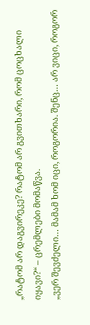„რატომ არ დაგვირეკე? რატომ არ გვითხარი, რომ ცოცხალი იყავი?“ – ცრემლები მომაწვა.
„ვერ შევძელი… მამამ ხომ იცი, როგორია. შენც… არ ვიცი, როგორ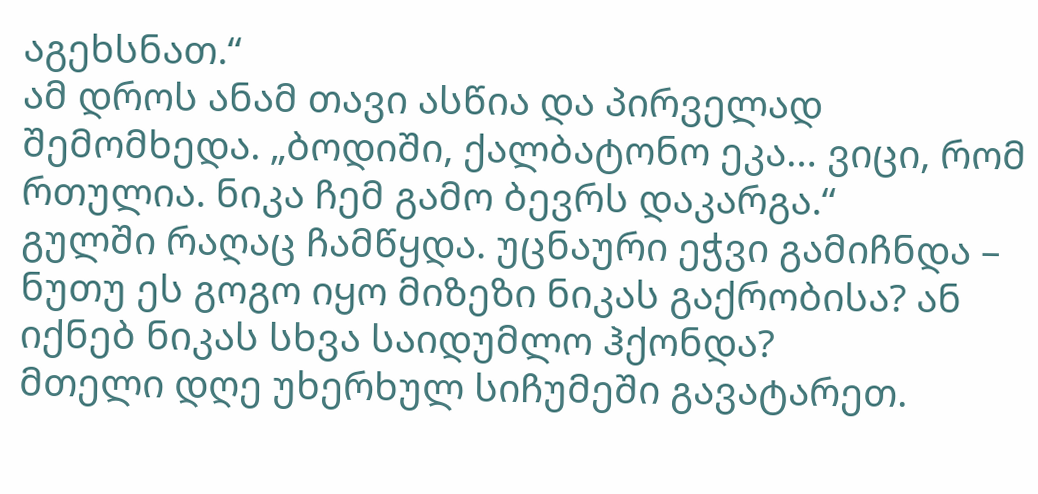აგეხსნათ.“
ამ დროს ანამ თავი ასწია და პირველად შემომხედა. „ბოდიში, ქალბატონო ეკა… ვიცი, რომ რთულია. ნიკა ჩემ გამო ბევრს დაკარგა.“
გულში რაღაც ჩამწყდა. უცნაური ეჭვი გამიჩნდა – ნუთუ ეს გოგო იყო მიზეზი ნიკას გაქრობისა? ან იქნებ ნიკას სხვა საიდუმლო ჰქონდა?
მთელი დღე უხერხულ სიჩუმეში გავატარეთ.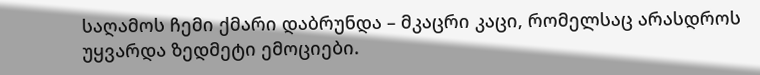საღამოს ჩემი ქმარი დაბრუნდა – მკაცრი კაცი, რომელსაც არასდროს უყვარდა ზედმეტი ემოციები.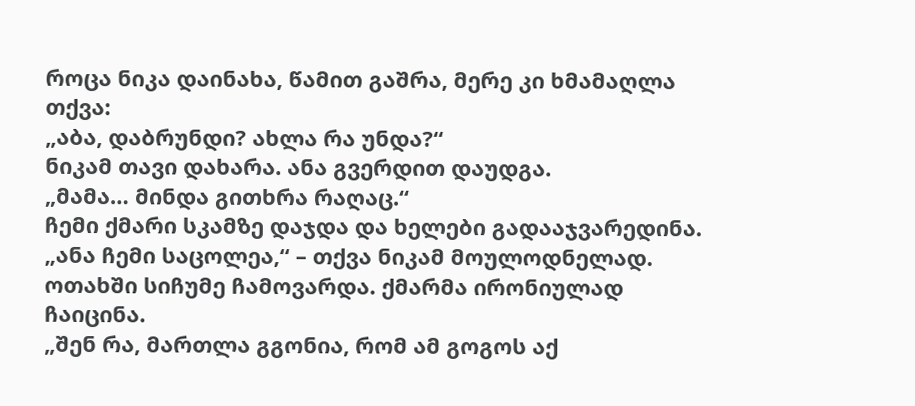როცა ნიკა დაინახა, წამით გაშრა, მერე კი ხმამაღლა თქვა:
„აბა, დაბრუნდი? ახლა რა უნდა?“
ნიკამ თავი დახარა. ანა გვერდით დაუდგა.
„მამა… მინდა გითხრა რაღაც.“
ჩემი ქმარი სკამზე დაჯდა და ხელები გადააჯვარედინა.
„ანა ჩემი საცოლეა,“ – თქვა ნიკამ მოულოდნელად.
ოთახში სიჩუმე ჩამოვარდა. ქმარმა ირონიულად ჩაიცინა.
„შენ რა, მართლა გგონია, რომ ამ გოგოს აქ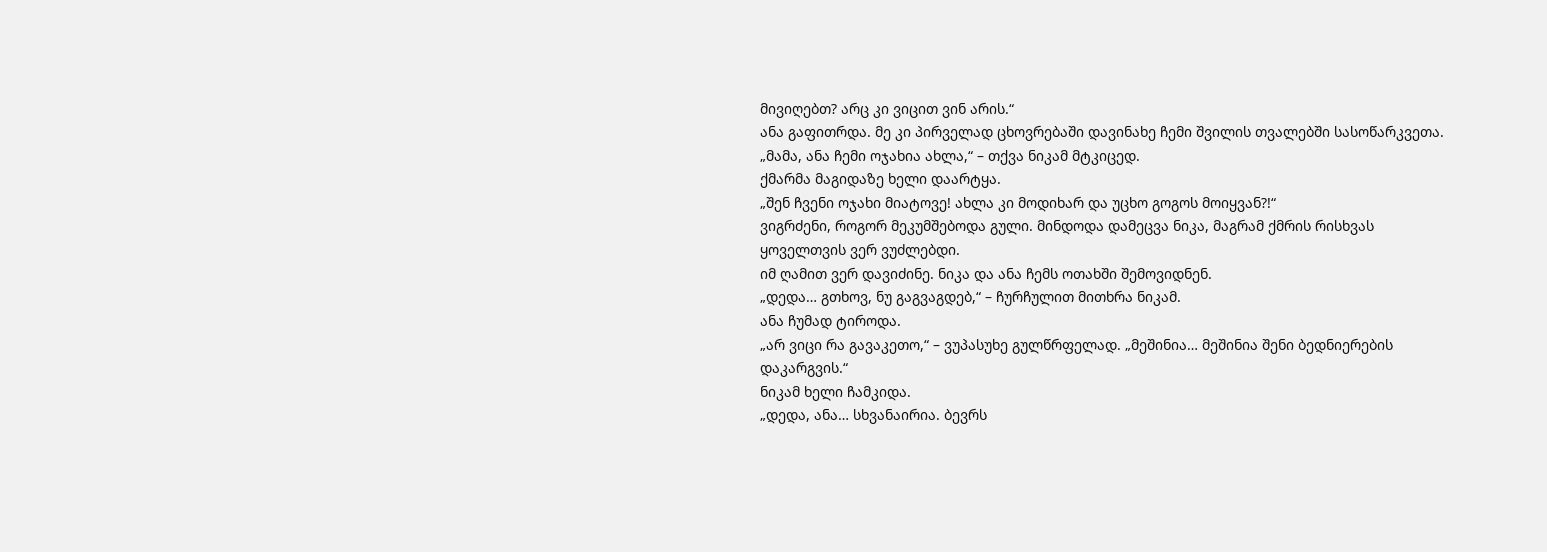მივიღებთ? არც კი ვიცით ვინ არის.“
ანა გაფითრდა. მე კი პირველად ცხოვრებაში დავინახე ჩემი შვილის თვალებში სასოწარკვეთა.
„მამა, ანა ჩემი ოჯახია ახლა,“ – თქვა ნიკამ მტკიცედ.
ქმარმა მაგიდაზე ხელი დაარტყა.
„შენ ჩვენი ოჯახი მიატოვე! ახლა კი მოდიხარ და უცხო გოგოს მოიყვან?!“
ვიგრძენი, როგორ მეკუმშებოდა გული. მინდოდა დამეცვა ნიკა, მაგრამ ქმრის რისხვას ყოველთვის ვერ ვუძლებდი.
იმ ღამით ვერ დავიძინე. ნიკა და ანა ჩემს ოთახში შემოვიდნენ.
„დედა… გთხოვ, ნუ გაგვაგდებ,“ – ჩურჩულით მითხრა ნიკამ.
ანა ჩუმად ტიროდა.
„არ ვიცი რა გავაკეთო,“ – ვუპასუხე გულწრფელად. „მეშინია… მეშინია შენი ბედნიერების დაკარგვის.“
ნიკამ ხელი ჩამკიდა.
„დედა, ანა… სხვანაირია. ბევრს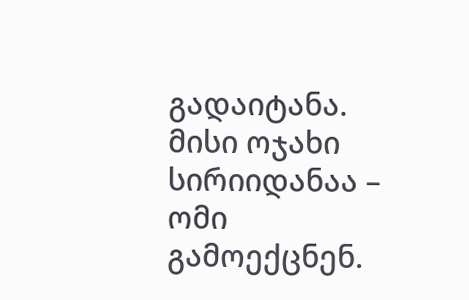გადაიტანა. მისი ოჯახი სირიიდანაა – ომი გამოექცნენ.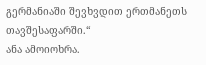გერმანიაში შევხვდით ერთმანეთს თავშესაფარში.“
ანა ამოიოხრა.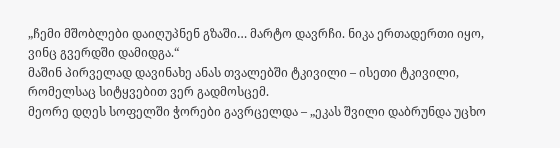„ჩემი მშობლები დაიღუპნენ გზაში… მარტო დავრჩი. ნიკა ერთადერთი იყო, ვინც გვერდში დამიდგა.“
მაშინ პირველად დავინახე ანას თვალებში ტკივილი – ისეთი ტკივილი, რომელსაც სიტყვებით ვერ გადმოსცემ.
მეორე დღეს სოფელში ჭორები გავრცელდა – „ეკას შვილი დაბრუნდა უცხო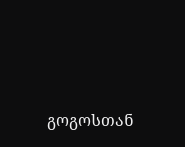გოგოსთან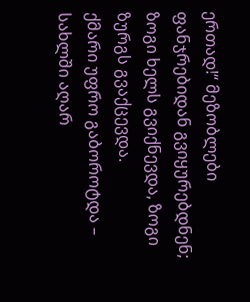ერთად!“ მეზობლები ფანჯრებიდან გვიყურებდნენ; ზოგი ხელს გვიქნევდა, ზოგი ზურგს გვაქცევდა.
ქმარი უფრო გაბოროტდა – სახლში აღარ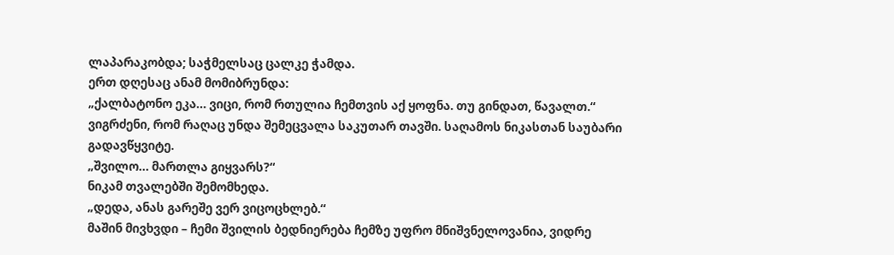ლაპარაკობდა; საჭმელსაც ცალკე ჭამდა.
ერთ დღესაც ანამ მომიბრუნდა:
„ქალბატონო ეკა… ვიცი, რომ რთულია ჩემთვის აქ ყოფნა. თუ გინდათ, წავალთ.“
ვიგრძენი, რომ რაღაც უნდა შემეცვალა საკუთარ თავში. საღამოს ნიკასთან საუბარი გადავწყვიტე.
„შვილო… მართლა გიყვარს?“
ნიკამ თვალებში შემომხედა.
„დედა, ანას გარეშე ვერ ვიცოცხლებ.“
მაშინ მივხვდი – ჩემი შვილის ბედნიერება ჩემზე უფრო მნიშვნელოვანია, ვიდრე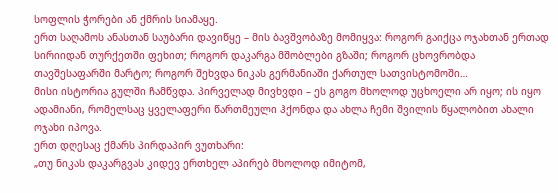სოფლის ჭორები ან ქმრის სიამაყე.
ერთ საღამოს ანასთან საუბარი დავიწყე – მის ბავშვობაზე მომიყვა: როგორ გაიქცა ოჯახთან ერთად სირიიდან თურქეთში ფეხით; როგორ დაკარგა მშობლები გზაში; როგორ ცხოვრობდა თავშესაფარში მარტო; როგორ შეხვდა ნიკას გერმანიაში ქართულ სათვისტომოში…
მისი ისტორია გულში ჩამწვდა. პირველად მივხვდი – ეს გოგო მხოლოდ უცხოელი არ იყო; ის იყო ადამიანი, რომელსაც ყველაფერი წართმეული ჰქონდა და ახლა ჩემი შვილის წყალობით ახალი ოჯახი იპოვა.
ერთ დღესაც ქმარს პირდაპირ ვუთხარი:
„თუ ნიკას დაკარგვას კიდევ ერთხელ აპირებ მხოლოდ იმიტომ,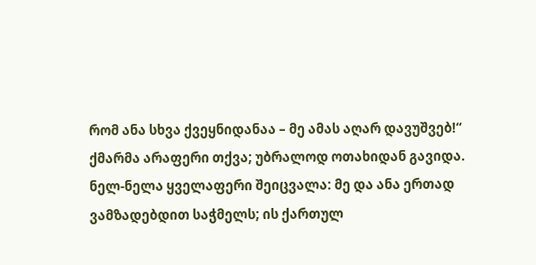რომ ანა სხვა ქვეყნიდანაა – მე ამას აღარ დავუშვებ!“
ქმარმა არაფერი თქვა; უბრალოდ ოთახიდან გავიდა.
ნელ-ნელა ყველაფერი შეიცვალა: მე და ანა ერთად ვამზადებდით საჭმელს; ის ქართულ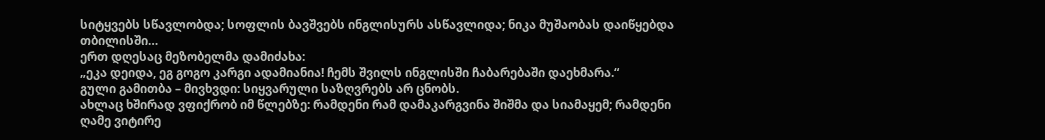სიტყვებს სწავლობდა; სოფლის ბავშვებს ინგლისურს ასწავლიდა; ნიკა მუშაობას დაიწყებდა თბილისში…
ერთ დღესაც მეზობელმა დამიძახა:
„ეკა დეიდა, ეგ გოგო კარგი ადამიანია! ჩემს შვილს ინგლისში ჩაბარებაში დაეხმარა.“
გული გამითბა – მივხვდი: სიყვარული საზღვრებს არ ცნობს.
ახლაც ხშირად ვფიქრობ იმ წლებზე: რამდენი რამ დამაკარგვინა შიშმა და სიამაყემ; რამდენი ღამე ვიტირე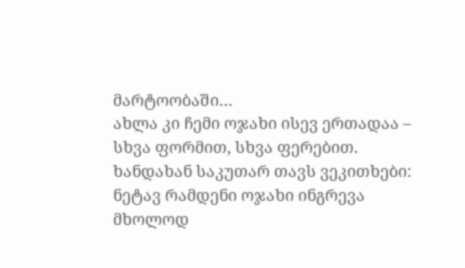მარტოობაში…
ახლა კი ჩემი ოჯახი ისევ ერთადაა – სხვა ფორმით, სხვა ფერებით.
ხანდახან საკუთარ თავს ვეკითხები: ნეტავ რამდენი ოჯახი ინგრევა მხოლოდ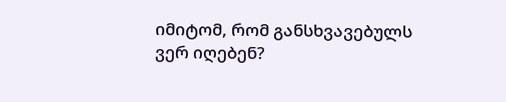იმიტომ, რომ განსხვავებულს ვერ იღებენ?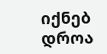იქნებ დროა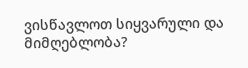ვისწავლოთ სიყვარული და მიმღებლობა?